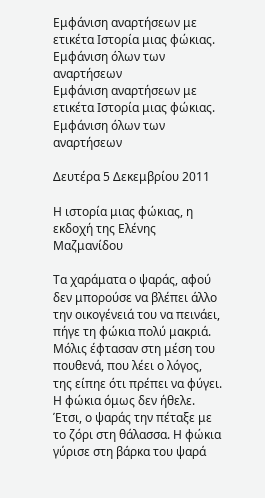Εμφάνιση αναρτήσεων με ετικέτα Ιστορία μιας φώκιας. Εμφάνιση όλων των αναρτήσεων
Εμφάνιση αναρτήσεων με ετικέτα Ιστορία μιας φώκιας. Εμφάνιση όλων των αναρτήσεων

Δευτέρα 5 Δεκεμβρίου 2011

Η ιστορία μιας φώκιας, η εκδοχή της Ελένης Μαζμανίδου

Τα χαράματα ο ψαράς, αφού δεν μπορούσε να βλέπει άλλο την οικογένειά του να πεινάει, πήγε τη φώκια πολύ μακριά. Μόλις έφτασαν στη μέση του πουθενά, που λέει ο λόγος, της είπηε ότι πρέπει να φύγει. Η φώκια όμως δεν ήθελε. Έτσι, ο ψαράς την πέταξε με το ζόρι στη θάλασσα. Η φώκια γύρισε στη βάρκα του ψαρά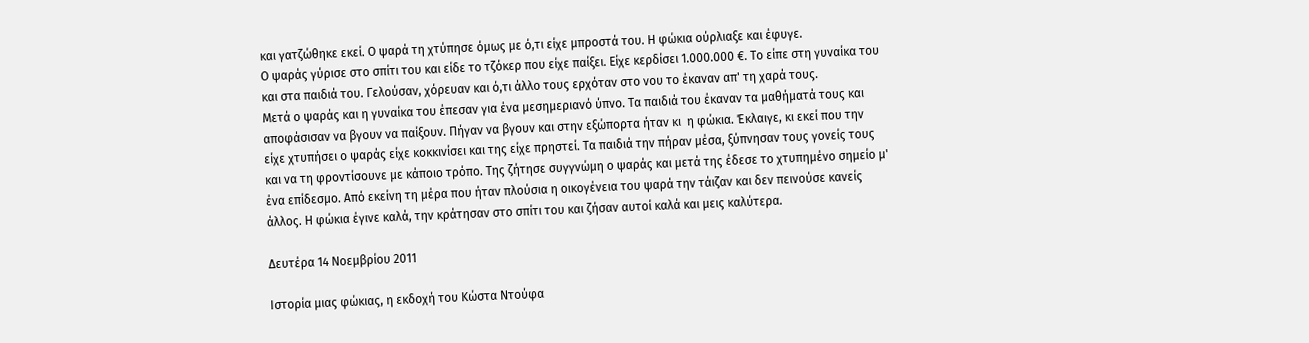και γατζώθηκε εκεί. Ο ψαρά τη χτύπησε όμως με ό,τι είχε μπροστά του. Η φώκια ούρλιαξε και έφυγε.
Ο ψαράς γύρισε στο σπίτι του και είδε το τζόκερ που είχε παίξει. Είχε κερδίσει 1.000.000 €. Το είπε στη γυναίκα του και στα παιδιά του. Γελούσαν, χόρευαν και ό,τι άλλο τους ερχόταν στο νου το έκαναν απ' τη χαρά τους.
Μετά ο ψαράς και η γυναίκα του έπεσαν για ένα μεσημεριανό ύπνο. Τα παιδιά του έκαναν τα μαθήματά τους και αποφάσισαν να βγουν να παίξουν. Πήγαν να βγουν και στην εξώπορτα ήταν κι  η φώκια. Έκλαιγε, κι εκεί που την είχε χτυπήσει ο ψαράς είχε κοκκινίσει και της είχε πρηστεί. Τα παιδιά την πήραν μέσα, ξύπνησαν τους γονείς τους και να τη φροντίσουνε με κάποιο τρόπο. Της ζήτησε συγγνώμη ο ψαράς και μετά της έδεσε το χτυπημένο σημείο μ' ένα επίδεσμο. Από εκείνη τη μέρα που ήταν πλούσια η οικογένεια του ψαρά την τάιζαν και δεν πεινούσε κανείς άλλος. Η φώκια έγινε καλά, την κράτησαν στο σπίτι του και ζήσαν αυτοί καλά και μεις καλύτερα.

Δευτέρα 14 Νοεμβρίου 2011

Ιστορία μιας φώκιας, η εκδοχή του Κώστα Ντούφα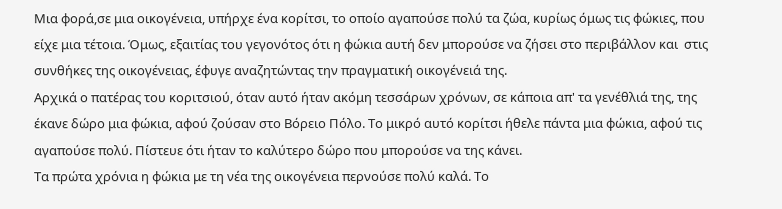Μια φορά,σε μια οικογένεια, υπήρχε ένα κορίτσι, το οποίο αγαπούσε πολύ τα ζώα, κυρίως όμως τις φώκιες, που είχε μια τέτοια. Όμως, εξαιτίας του γεγονότος ότι η φώκια αυτή δεν μπορούσε να ζήσει στο περιβάλλον και  στις συνθήκες της οικογένειας, έφυγε αναζητώντας την πραγματική οικογένειά της.
Αρχικά ο πατέρας του κοριτσιού, όταν αυτό ήταν ακόμη τεσσάρων χρόνων, σε κάποια απ' τα γενέθλιά της, της έκανε δώρο μια φώκια, αφού ζούσαν στο Βόρειο Πόλο. Το μικρό αυτό κορίτσι ήθελε πάντα μια φώκια, αφού τις αγαπούσε πολύ. Πίστευε ότι ήταν το καλύτερο δώρο που μπορούσε να της κάνει.
Τα πρώτα χρόνια η φώκια με τη νέα της οικογένεια περνούσε πολύ καλά. Το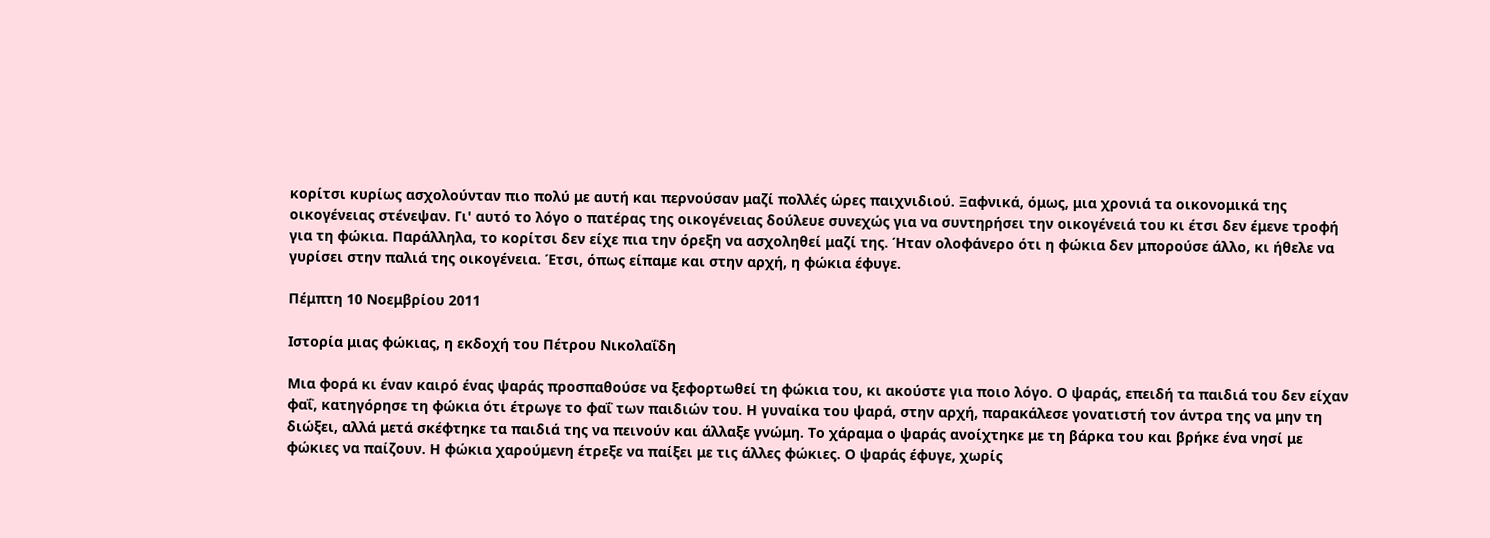κορίτσι κυρίως ασχολούνταν πιο πολύ με αυτή και περνούσαν μαζί πολλές ώρες παιχνιδιού. Ξαφνικά, όμως, μια χρονιά τα οικονομικά της οικογένειας στένεψαν. Γι' αυτό το λόγο ο πατέρας της οικογένειας δούλευε συνεχώς για να συντηρήσει την οικογένειά του κι έτσι δεν έμενε τροφή για τη φώκια. Παράλληλα, το κορίτσι δεν είχε πια την όρεξη να ασχοληθεί μαζί της. Ήταν ολοφάνερο ότι η φώκια δεν μπορούσε άλλο, κι ήθελε να γυρίσει στην παλιά της οικογένεια. Έτσι, όπως είπαμε και στην αρχή, η φώκια έφυγε.

Πέμπτη 10 Νοεμβρίου 2011

Ιστορία μιας φώκιας, η εκδοχή του Πέτρου Νικολαΐδη

Μια φορά κι έναν καιρό ένας ψαράς προσπαθούσε να ξεφορτωθεί τη φώκια του, κι ακούστε για ποιο λόγο. Ο ψαράς, επειδή τα παιδιά του δεν είχαν φαΐ, κατηγόρησε τη φώκια ότι έτρωγε το φαΐ των παιδιών του. Η γυναίκα του ψαρά, στην αρχή, παρακάλεσε γονατιστή τον άντρα της να μην τη διώξει, αλλά μετά σκέφτηκε τα παιδιά της να πεινούν και άλλαξε γνώμη. Το χάραμα ο ψαράς ανοίχτηκε με τη βάρκα του και βρήκε ένα νησί με φώκιες να παίζουν. Η φώκια χαρούμενη έτρεξε να παίξει με τις άλλες φώκιες. Ο ψαράς έφυγε, χωρίς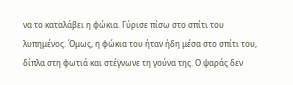να το καταλάβει η φώκια. Γύρισε πίσω στο σπίτι του λυπημένος. Όμως, η φώκια του ήταν ήδη μέσα στο σπίτι του, δίπλα στη φωτιά και στέγνωνε τη γούνα της. Ο ψαράς δεν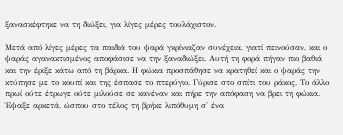ξανασκέφτηκε να τη διώξει, για λίγες μέρες τουλάχιστον.

Μετά από λίγες μέρες τα παιδιά του ψαρά γκρίνιαζαν συνέχεια, γιατί πεινούσαν, και ο ψαράς αγανακτισμένος αποφάσισε να την ξαναδιώξει. Αυτή τη φορά πήγαν πιο βαθιά και την έριξε κάτω από τη βάρκα. Η φώκια προσπάθησε να κρατηθεί και ο ψαράς την κτύπησε με το κουπί και της έσπασε το πτερύγιο. Γύρισε στο σπίτι του ράκος. Το άλλο πρωί ούτε έτρωγε ούτε μιλούσε σε κανέναν και πήρε την απόφαση να βρει τη φώκια. Έψαξε αρκετά, ώσπου στο τέλος τη βρήκε λιπόθυμη σ' ένα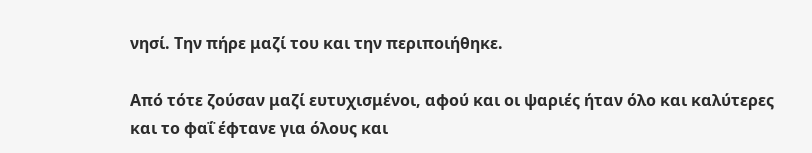νησί. Την πήρε μαζί του και την περιποιήθηκε.

Από τότε ζούσαν μαζί ευτυχισμένοι, αφού και οι ψαριές ήταν όλο και καλύτερες και το φαΐ έφτανε για όλους και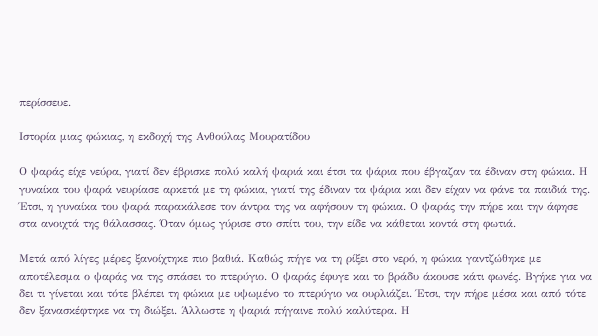περίσσευε.

Ιστορία μιας φώκιας, η εκδοχή της Ανθούλας Μουρατίδου

Ο ψαράς είχε νεύρα, γιατί δεν έβρισκε πολύ καλή ψαριά και έτσι τα ψάρια που έβγαζαν τα έδιναν στη φώκια. Η γυναίκα του ψαρά νευρίασε αρκετά με τη φώκια, γιατί της έδιναν τα ψάρια και δεν είχαν να φάνε τα παιδιά της. Έτσι, η γυναίκα του ψαρά παρακάλεσε τον άντρα της να αφήσουν τη φώκια. Ο ψαράς την πήρε και την άφησε στα ανοιχτά της θάλασσας. Όταν όμως γύρισε στο σπίτι του, την είδε να κάθεται κοντά στη φωτιά.

Μετά από λίγες μέρες ξανοίχτηκε πιο βαθιά. Καθώς πήγε να τη ρίξει στο νερό, η φώκια γαντζώθηκε με αποτέλεσμα ο ψαράς να της σπάσει το πτερύγιο. Ο ψαράς έφυγε και το βράδυ άκουσε κάτι φωνές. Βγήκε για να δει τι γίνεται και τότε βλέπει τη φώκια με υψωμένο το πτερύγιο να ουρλιάζει. Έτσι, την πήρε μέσα και από τότε δεν ξανασκέφτηκε να τη διώξει. Άλλωστε η ψαριά πήγαινε πολύ καλύτερα. Η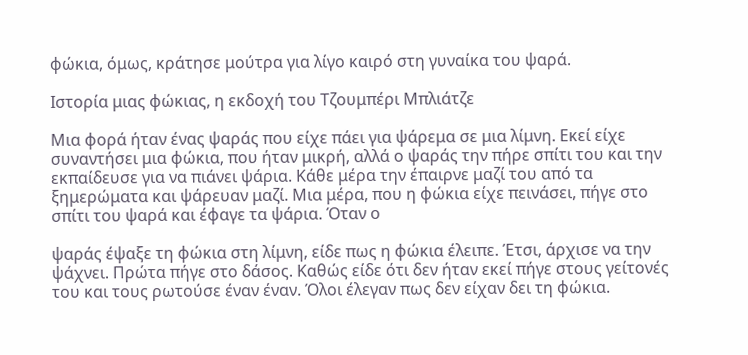φώκια, όμως, κράτησε μούτρα για λίγο καιρό στη γυναίκα του ψαρά.

Ιστορία μιας φώκιας, η εκδοχή του Τζουμπέρι Μπλιάτζε

Μια φορά ήταν ένας ψαράς που είχε πάει για ψάρεμα σε μια λίμνη. Εκεί είχε συναντήσει μια φώκια, που ήταν μικρή, αλλά ο ψαράς την πήρε σπίτι του και την εκπαίδευσε για να πιάνει ψάρια. Κάθε μέρα την έπαιρνε μαζί του από τα ξημερώματα και ψάρευαν μαζί. Μια μέρα, που η φώκια είχε πεινάσει, πήγε στο σπίτι του ψαρά και έφαγε τα ψάρια. Όταν ο

ψαράς έψαξε τη φώκια στη λίμνη, είδε πως η φώκια έλειπε. Έτσι, άρχισε να την ψάχνει. Πρώτα πήγε στο δάσος. Καθώς είδε ότι δεν ήταν εκεί πήγε στους γείτονές του και τους ρωτούσε έναν έναν. Όλοι έλεγαν πως δεν είχαν δει τη φώκια.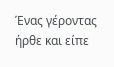Ένας γέροντας ήρθε και είπε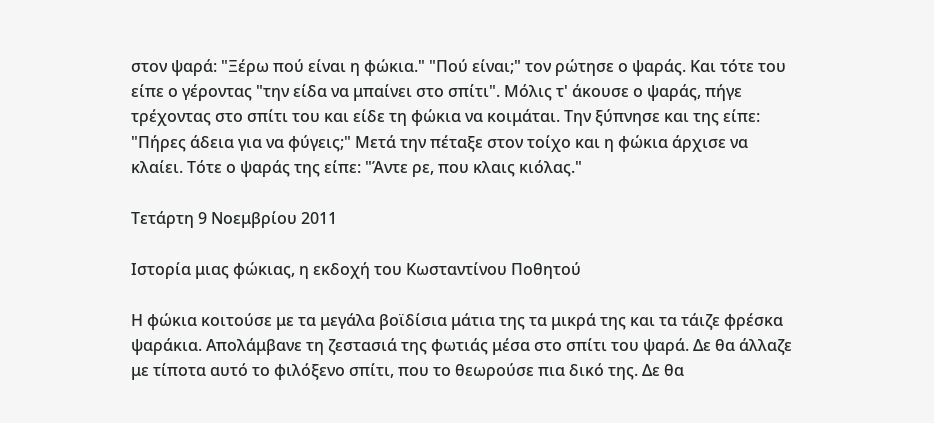στον ψαρά: "Ξέρω πού είναι η φώκια." "Πού είναι;" τον ρώτησε ο ψαράς. Και τότε του είπε ο γέροντας "την είδα να μπαίνει στο σπίτι". Μόλις τ' άκουσε ο ψαράς, πήγε τρέχοντας στο σπίτι του και είδε τη φώκια να κοιμάται. Την ξύπνησε και της είπε: "Πήρες άδεια για να φύγεις;" Μετά την πέταξε στον τοίχο και η φώκια άρχισε να κλαίει. Τότε ο ψαράς της είπε: "Άντε ρε, που κλαις κιόλας."

Τετάρτη 9 Νοεμβρίου 2011

Ιστορία μιας φώκιας, η εκδοχή του Κωσταντίνου Ποθητού

Η φώκια κοιτούσε με τα μεγάλα βοϊδίσια μάτια της τα μικρά της και τα τάιζε φρέσκα ψαράκια. Απολάμβανε τη ζεστασιά της φωτιάς μέσα στο σπίτι του ψαρά. Δε θα άλλαζε με τίποτα αυτό το φιλόξενο σπίτι, που το θεωρούσε πια δικό της. Δε θα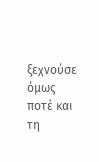ξεχνούσε όμως ποτέ και τη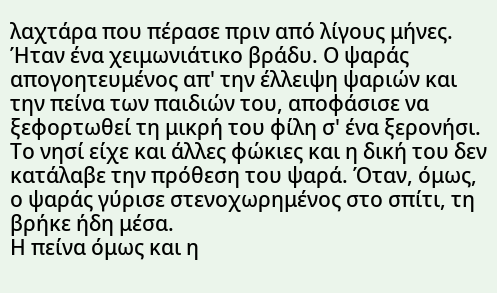λαχτάρα που πέρασε πριν από λίγους μήνες.
Ήταν ένα χειμωνιάτικο βράδυ. Ο ψαράς απογοητευμένος απ' την έλλειψη ψαριών και την πείνα των παιδιών του, αποφάσισε να ξεφορτωθεί τη μικρή του φίλη σ' ένα ξερονήσι. Το νησί είχε και άλλες φώκιες και η δική του δεν κατάλαβε την πρόθεση του ψαρά. Όταν, όμως, ο ψαράς γύρισε στενοχωρημένος στο σπίτι, τη βρήκε ήδη μέσα.
Η πείνα όμως και η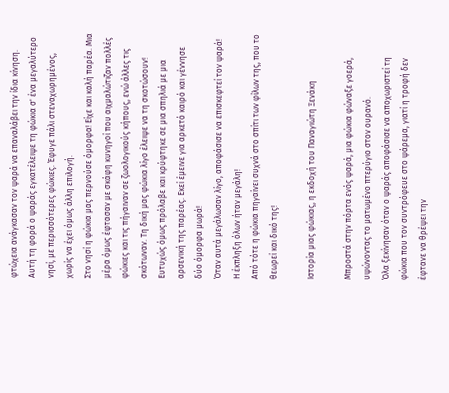φτώχεια ανάγκασαν τον ψαρά να επαναλάβει την ίδια κίνηση. Αυτή τη φορά ο ψαράς εγκατέλειψε τη φώκια σ' ένα μεγαλύτερο νησί, με περισσότερες φώκιες. Έφυγε πάλι στεναχωρημένος, χωρίς να έχει όμως άλλη επιλογή.
Στο νησί η φώκια μας περνούσε όμορφα! Είχε και καλή παρέα. Μια μέρα όμως έφτασαν με σκάφη κυνηγοί που αιχμαλώτιζαν πολλές φώκιες και τις πήγαιναν σε ζωολογικούς κήπους, ενώ άλλες τις σκότωναν. Τη δική μας φώκια λίγο έλειψε να τη σκοτώσουν! Ευτυχώς όμως πρόλαβε και κρύφτηκε σε μια σπηλιά με μια αρσενική της παρέας. Εκεί έμεινε για αρκετό καιρό και γέννησε δύο όμορφα μωρά!
Όταν αυτά μεγάλωσαν λίγο, αποφάσισε να επισκεφτεί τον ψαρά! Η έκπληξη όλων ήταν μεγάλη!
Από τότε η φώκια πηγαίνει συχνά στο σπίτι των φίλων της, που το θεωρεί και δικό της!

Ιστορία μιας φώκιας, η εκδοχή του Παναγιώτη Ξενάκη

Μπροστά στην πόρτα ενός ψαρά, μια φώκια φώναξε γοερά, υψώνοντας το ματωμένο πτερύγιο στον ουρανό.
Όλα ξεκίνησαν όταν ο ψαράς αποφάσισε να αποχωριστεί τη φώκια που τον συντρόφευε στο ψάρεμα, γιατί η τροφή δεν έφτανε να θρέψει την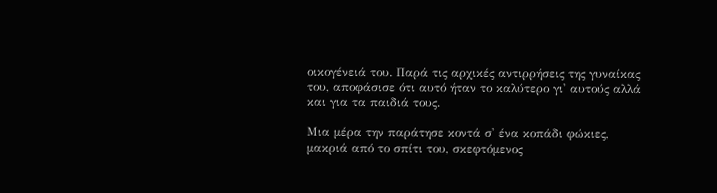οικογένειά του. Παρά τις αρχικές αντιρρήσεις της γυναίκας του, αποφάσισε ότι αυτό ήταν το καλύτερο γι' αυτούς αλλά και για τα παιδιά τους.

Μια μέρα την παράτησε κοντά σ' ένα κοπάδι φώκιες, μακριά από το σπίτι του, σκεφτόμενος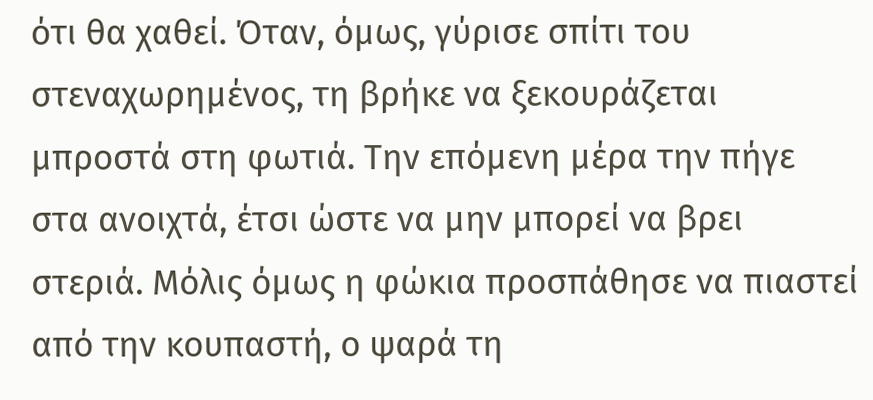ότι θα χαθεί. Όταν, όμως, γύρισε σπίτι του στεναχωρημένος, τη βρήκε να ξεκουράζεται μπροστά στη φωτιά. Την επόμενη μέρα την πήγε στα ανοιχτά, έτσι ώστε να μην μπορεί να βρει στεριά. Μόλις όμως η φώκια προσπάθησε να πιαστεί από την κουπαστή, ο ψαρά τη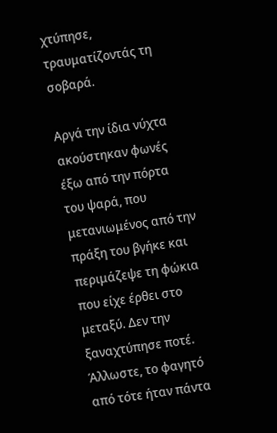χτύπησε, τραυματίζοντάς τη σοβαρά.

Αργά την ίδια νύχτα ακούστηκαν φωνές έξω από την πόρτα του ψαρά, που μετανιωμένος από την πράξη του βγήκε και περιμάζεψε τη φώκια που είχε έρθει στο μεταξύ. Δεν την ξαναχτύπησε ποτέ. Άλλωστε, το φαγητό από τότε ήταν πάντα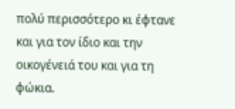πολύ περισσότερο κι έφτανε και για τον ίδιο και την οικογένειά του και για τη φώκια.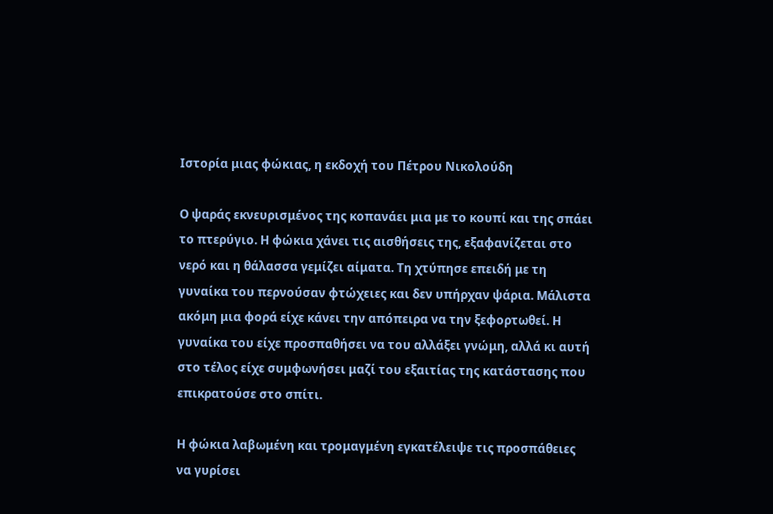Ιστορία μιας φώκιας, η εκδοχή του Πέτρου Νικολούδη

Ο ψαράς εκνευρισμένος της κοπανάει μια με το κουπί και της σπάει το πτερύγιο. Η φώκια χάνει τις αισθήσεις της, εξαφανίζεται στο νερό και η θάλασσα γεμίζει αίματα. Τη χτύπησε επειδή με τη γυναίκα του περνούσαν φτώχειες και δεν υπήρχαν ψάρια. Μάλιστα ακόμη μια φορά είχε κάνει την απόπειρα να την ξεφορτωθεί. Η γυναίκα του είχε προσπαθήσει να του αλλάξει γνώμη, αλλά κι αυτή στο τέλος είχε συμφωνήσει μαζί του εξαιτίας της κατάστασης που επικρατούσε στο σπίτι.

Η φώκια λαβωμένη και τρομαγμένη εγκατέλειψε τις προσπάθειες να γυρίσει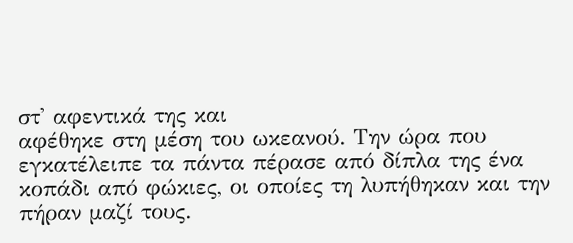στ' αφεντικά της και
αφέθηκε στη μέση του ωκεανού. Την ώρα που εγκατέλειπε τα πάντα πέρασε από δίπλα της ένα κοπάδι από φώκιες, οι οποίες τη λυπήθηκαν και την πήραν μαζί τους.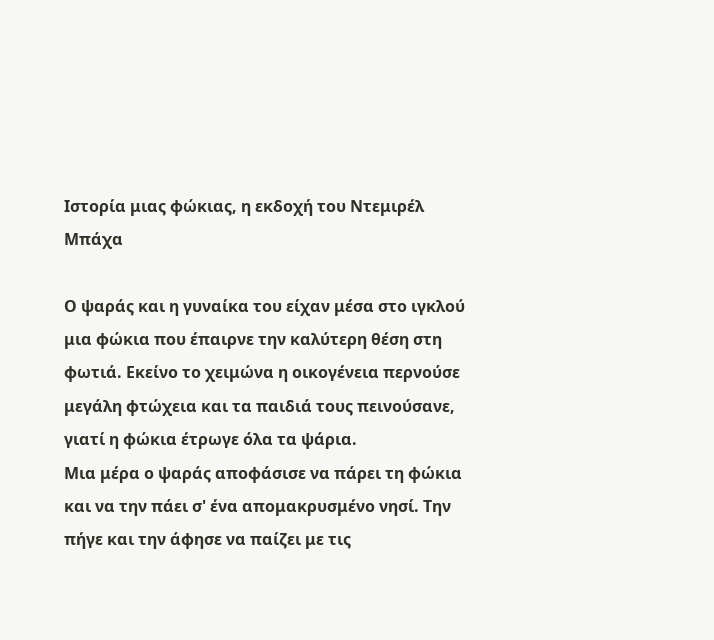Ιστορία μιας φώκιας, η εκδοχή του Ντεμιρέλ Μπάχα

Ο ψαράς και η γυναίκα του είχαν μέσα στο ιγκλού μια φώκια που έπαιρνε την καλύτερη θέση στη φωτιά. Εκείνο το χειμώνα η οικογένεια περνούσε μεγάλη φτώχεια και τα παιδιά τους πεινούσανε, γιατί η φώκια έτρωγε όλα τα ψάρια.
Μια μέρα ο ψαράς αποφάσισε να πάρει τη φώκια και να την πάει σ' ένα απομακρυσμένο νησί. Την πήγε και την άφησε να παίζει με τις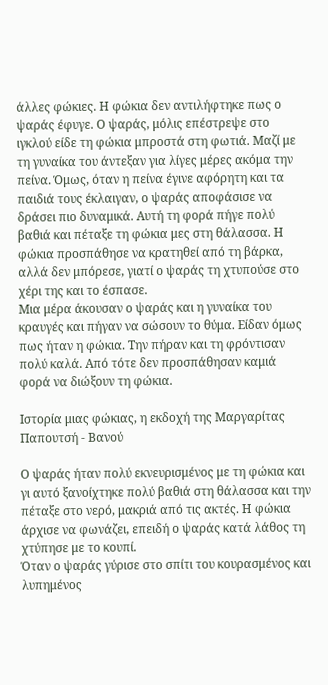άλλες φώκιες. Η φώκια δεν αντιλήφτηκε πως ο ψαράς έφυγε. Ο ψαράς, μόλις επέστρεψε στο ιγκλού είδε τη φώκια μπροστά στη φωτιά. Μαζί με τη γυναίκα του άντεξαν για λίγες μέρες ακόμα την πείνα. Όμως, όταν η πείνα έγινε αφόρητη και τα παιδιά τους έκλαιγαν, ο ψαράς αποφάσισε να δράσει πιο δυναμικά. Αυτή τη φορά πήγε πολύ βαθιά και πέταξε τη φώκια μες στη θάλασσα. Η φώκια προσπάθησε να κρατηθεί από τη βάρκα, αλλά δεν μπόρεσε, γιατί ο ψαράς τη χτυπούσε στο χέρι της και το έσπασε.
Μια μέρα άκουσαν ο ψαράς και η γυναίκα του κραυγές και πήγαν να σώσουν το θύμα. Είδαν όμως πως ήταν η φώκια. Την πήραν και τη φρόντισαν πολύ καλά. Από τότε δεν προσπάθησαν καμιά φορά να διώξουν τη φώκια.

Ιστορία μιας φώκιας, η εκδοχή της Μαργαρίτας Παπουτσή - Βανού

Ο ψαράς ήταν πολύ εκνευρισμένος με τη φώκια και γι αυτό ξανοίχτηκε πολύ βαθιά στη θάλασσα και την πέταξε στο νερό, μακριά από τις ακτές. Η φώκια άρχισε να φωνάζει, επειδή ο ψαράς κατά λάθος τη χτύπησε με το κουπί.
Όταν ο ψαράς γύρισε στο σπίτι του κουρασμένος και λυπημένος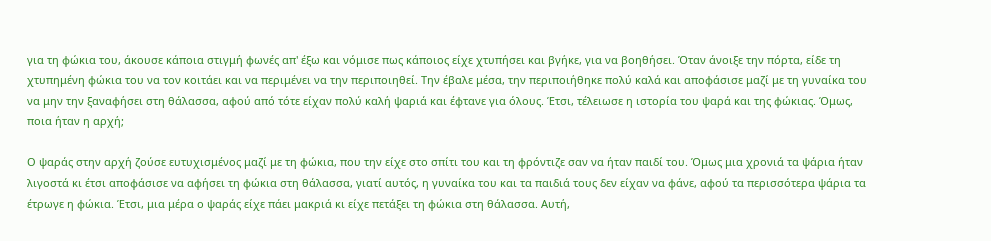για τη φώκια του, άκουσε κάποια στιγμή φωνές απ' έξω και νόμισε πως κάποιος είχε χτυπήσει και βγήκε, για να βοηθήσει. Όταν άνοιξε την πόρτα, είδε τη χτυπημένη φώκια του να τον κοιτάει και να περιμένει να την περιποιηθεί. Την έβαλε μέσα, την περιποιήθηκε πολύ καλά και αποφάσισε μαζί με τη γυναίκα του να μην την ξαναφήσει στη θάλασσα, αφού από τότε είχαν πολύ καλή ψαριά και έφτανε για όλους. Έτσι, τέλειωσε η ιστορία του ψαρά και της φώκιας. Όμως, ποια ήταν η αρχή;

Ο ψαράς στην αρχή ζούσε ευτυχισμένος μαζί με τη φώκια, που την είχε στο σπίτι του και τη φρόντιζε σαν να ήταν παιδί του. Όμως μια χρονιά τα ψάρια ήταν λιγοστά κι έτσι αποφάσισε να αφήσει τη φώκια στη θάλασσα, γιατί αυτός, η γυναίκα του και τα παιδιά τους δεν είχαν να φάνε, αφού τα περισσότερα ψάρια τα έτρωγε η φώκια. Έτσι, μια μέρα ο ψαράς είχε πάει μακριά κι είχε πετάξει τη φώκια στη θάλασσα. Αυτή,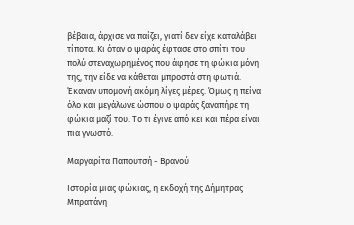βέβαια, άρχισε να παίζει, γιατί δεν είχε καταλάβει τίποτα. Κι όταν ο ψαράς έφτασε στο σπίτι του πολύ στεναχωρημένος που άφησε τη φώκια μόνη της, την είδε να κάθεται μπροστά στη φωτιά. Έκαναν υπομονή ακόμη λίγες μέρες. Όμως η πείνα όλο και μεγάλωνε ώσπου ο ψαράς ξαναπήρε τη φώκια μαζί του. Το τι έγινε από κει και πέρα είναι πια γνωστό.

Μαργαρίτα Παπουτσή - Βρανού

Ιστορία μιας φώκιας, η εκδοχή της Δήμητρας Μπρατάνη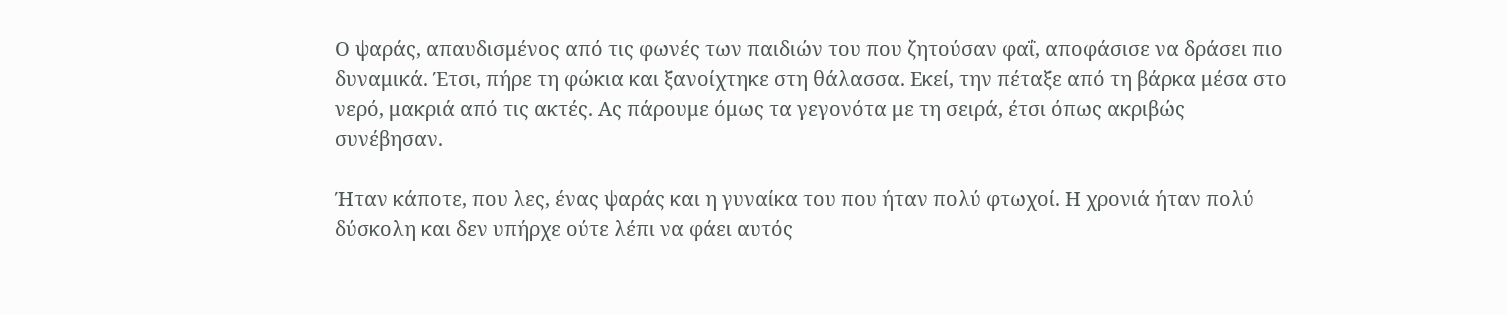Ο ψαράς, απαυδισμένος από τις φωνές των παιδιών του που ζητούσαν φαΐ, αποφάσισε να δράσει πιο δυναμικά. Έτσι, πήρε τη φώκια και ξανοίχτηκε στη θάλασσα. Εκεί, την πέταξε από τη βάρκα μέσα στο νερό, μακριά από τις ακτές. Ας πάρουμε όμως τα γεγονότα με τη σειρά, έτσι όπως ακριβώς συνέβησαν.

Ήταν κάποτε, που λες, ένας ψαράς και η γυναίκα του που ήταν πολύ φτωχοί. Η χρονιά ήταν πολύ δύσκολη και δεν υπήρχε ούτε λέπι να φάει αυτός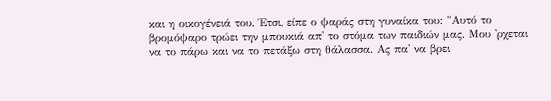και η οικογένειά του. Έτσι, είπε ο ψαράς στη γυναίκα του: "Αυτό το βρομόψαρο τρώει την μπουκιά απ' το στόμα των παιδιών μας. Μου 'ρχεται να το πάρω και να το πετάξω στη θάλασσα. Ας πα' να βρει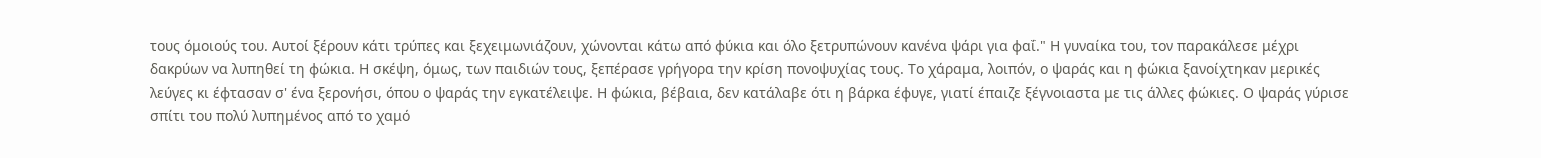τους όμοιούς του. Αυτοί ξέρουν κάτι τρύπες και ξεχειμωνιάζουν, χώνονται κάτω από φύκια και όλο ξετρυπώνουν κανένα ψάρι για φαΐ." Η γυναίκα του, τον παρακάλεσε μέχρι δακρύων να λυπηθεί τη φώκια. Η σκέψη, όμως, των παιδιών τους, ξεπέρασε γρήγορα την κρίση πονοψυχίας τους. Το χάραμα, λοιπόν, ο ψαράς και η φώκια ξανοίχτηκαν μερικές λεύγες κι έφτασαν σ' ένα ξερονήσι, όπου ο ψαράς την εγκατέλειψε. Η φώκια, βέβαια, δεν κατάλαβε ότι η βάρκα έφυγε, γιατί έπαιζε ξέγνοιαστα με τις άλλες φώκιες. Ο ψαράς γύρισε σπίτι του πολύ λυπημένος από το χαμό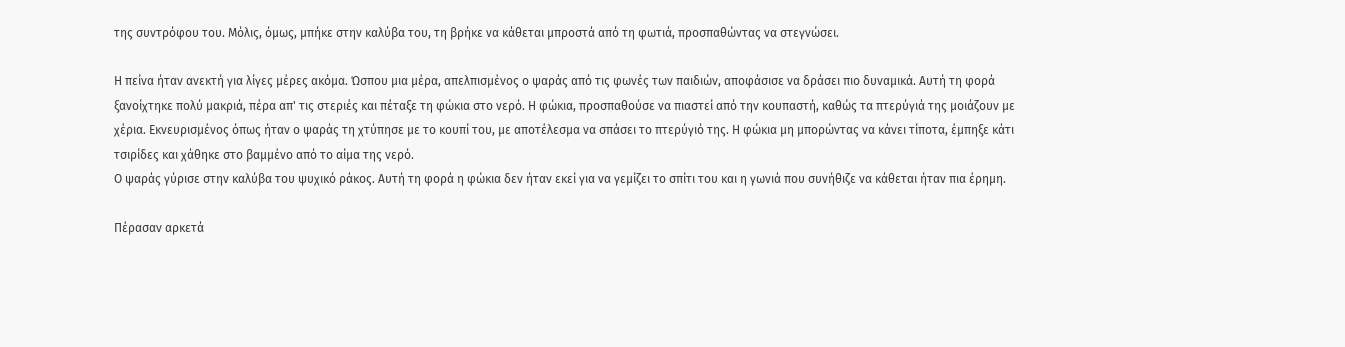της συντρόφου του. Μόλις, όμως, μπήκε στην καλύβα του, τη βρήκε να κάθεται μπροστά από τη φωτιά, προσπαθώντας να στεγνώσει.

Η πείνα ήταν ανεκτή για λίγες μέρες ακόμα. Ώσπου μια μέρα, απελπισμένος ο ψαράς από τις φωνές των παιδιών, αποφάσισε να δράσει πιο δυναμικά. Αυτή τη φορά ξανοίχτηκε πολύ μακριά, πέρα απ' τις στεριές και πέταξε τη φώκια στο νερό. Η φώκια, προσπαθούσε να πιαστεί από την κουπαστή, καθώς τα πτερύγιά της μοιάζουν με χέρια. Εκνευρισμένος όπως ήταν ο ψαράς τη χτύπησε με το κουπί του, με αποτέλεσμα να σπάσει το πτερύγιό της. Η φώκια μη μπορώντας να κάνει τίποτα, έμπηξε κάτι τσιρίδες και χάθηκε στο βαμμένο από το αίμα της νερό.
Ο ψαράς γύρισε στην καλύβα του ψυχικό ράκος. Αυτή τη φορά η φώκια δεν ήταν εκεί για να γεμίζει το σπίτι του και η γωνιά που συνήθιζε να κάθεται ήταν πια έρημη.

Πέρασαν αρκετά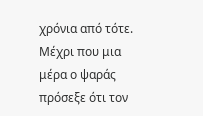χρόνια από τότε. Μέχρι που μια μέρα ο ψαράς πρόσεξε ότι τον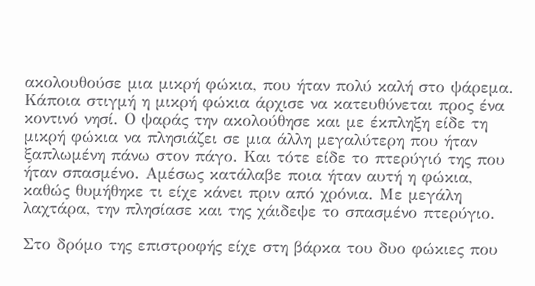ακολουθούσε μια μικρή φώκια, που ήταν πολύ καλή στο ψάρεμα. Κάποια στιγμή η μικρή φώκια άρχισε να κατευθύνεται προς ένα κοντινό νησί. Ο ψαράς την ακολούθησε και με έκπληξη είδε τη μικρή φώκια να πλησιάζει σε μια άλλη μεγαλύτερη που ήταν ξαπλωμένη πάνω στον πάγο. Και τότε είδε το πτερύγιό της που ήταν σπασμένο. Αμέσως κατάλαβε ποια ήταν αυτή η φώκια, καθώς θυμήθηκε τι είχε κάνει πριν από χρόνια. Με μεγάλη λαχτάρα, την πλησίασε και της χάιδεψε το σπασμένο πτερύγιο.

Στο δρόμο της επιστροφής είχε στη βάρκα του δυο φώκιες που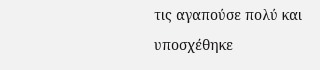τις αγαπούσε πολύ και υποσχέθηκε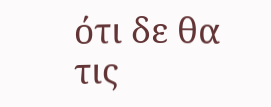ότι δε θα τις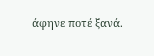άφηνε ποτέ ξανά.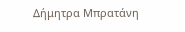Δήμητρα Μπρατάνη